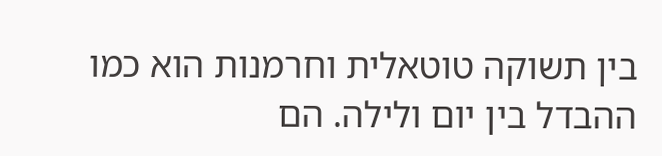בין תשוקה טוטאלית וחרמנות הוא כמו ההבדל בין יום ולילה. הם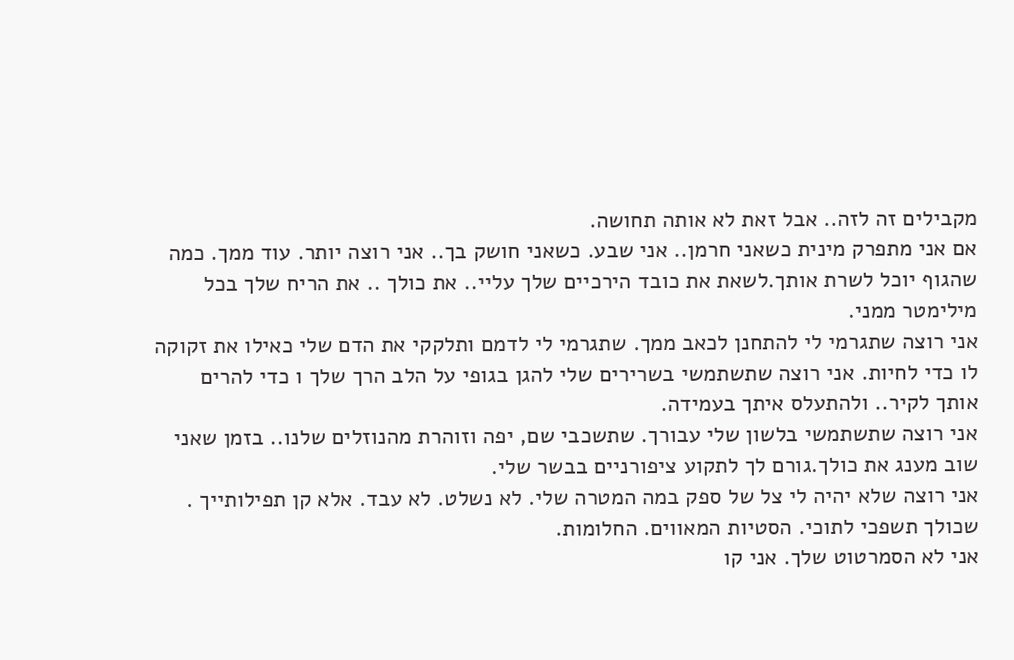מקבילים זה לזה.. אבל זאת לא אותה תחושה.
אם אני מתפרק מינית כשאני חרמן.. אני שבע. כשאני חושק בך.. אני רוצה יותר. עוד ממך. כמה שהגוף יוכל לשרת אותך.לשאת את כובד הירכיים שלך עליי.. את כולך .. את הריח שלך בכל מילימטר ממני.
אני רוצה שתגרמי לי להתחנן לכאב ממך. שתגרמי לי לדמם ותלקקי את הדם שלי כאילו את זקוקה לו כדי לחיות. אני רוצה שתשתמשי בשרירים שלי להגן בגופי על הלב הרך שלך ו כדי להרים אותך לקיר.. ולהתעלס איתך בעמידה.
אני רוצה שתשתמשי בלשון שלי עבורך. שתשכבי שם, יפה וזוהרת מהנוזלים שלנו.. בזמן שאני שוב מענג את כולך.גורם לך לתקוע ציפורניים בבשר שלי.
אני רוצה שלא יהיה לי צל של ספק במה המטרה שלי. לא נשלט. לא עבד. אלא קן תפילותייך . שכולך תשפכי לתוכי. הסטיות המאווים. החלומות.
אני לא הסמרטוט שלך. אני קו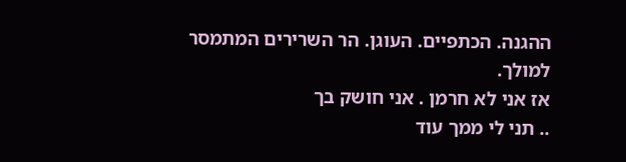ההגנה. הכתפיים. העוגן. הר השרירים המתמסר למולך.
אז אני לא חרמן . אני חושק בך
.. תני לי ממך עוד